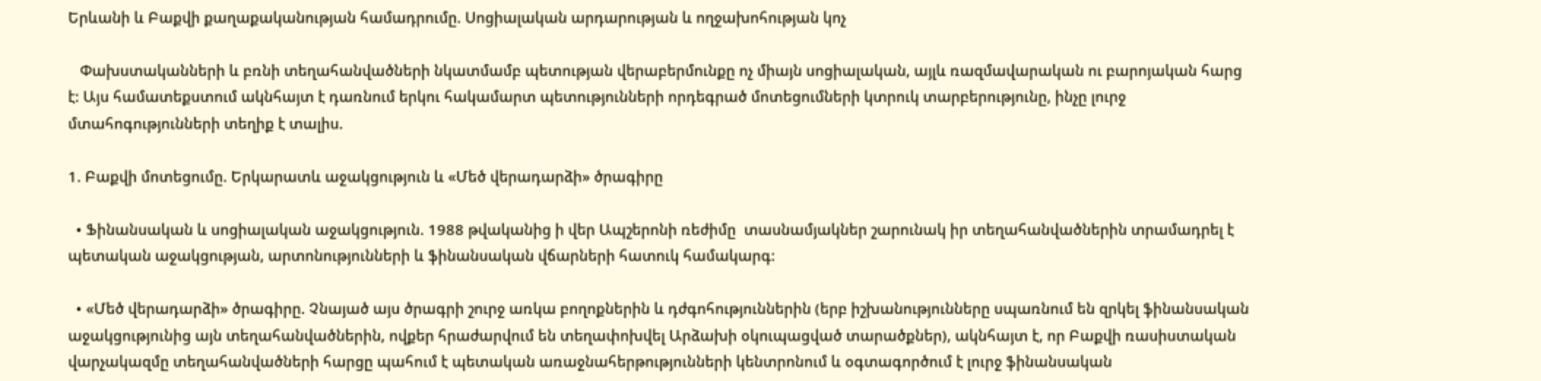Երևանի և Բաքվի քաղաքականության համադրումը. Սոցիալական արդարության և ողջախոհության կոչ

   Փախստականների և բռնի տեղահանվածների նկատմամբ պետության վերաբերմունքը ոչ միայն սոցիալական, այլև ռազմավարական ու բարոյական հարց է: Այս համատեքստում ակնհայտ է դառնում երկու հակամարտ պետությունների որդեգրած մոտեցումների կտրուկ տարբերությունը, ինչը լուրջ մտահոգությունների տեղիք է տալիս.

1. Բաքվի մոտեցումը. Երկարատև աջակցություն և «Մեծ վերադարձի» ծրագիրը

  • Ֆինանսական և սոցիալական աջակցություն. 1988 թվականից ի վեր Ապշերոնի ռեժիմը  տասնամյակներ շարունակ իր տեղահանվածներին տրամադրել է պետական աջակցության, արտոնությունների և ֆինանսական վճարների հատուկ համակարգ:

  • «Մեծ վերադարձի» ծրագիրը. Չնայած այս ծրագրի շուրջ առկա բողոքներին և դժգոհություններին (երբ իշխանությունները սպառնում են զրկել ֆինանսական աջակցությունից այն տեղահանվածներին, ովքեր հրաժարվում են տեղափոխվել Արձախի օկուպացված տարածքներ), ակնհայտ է, որ Բաքվի ռասիստական վարչակազմը տեղահանվածների հարցը պահում է պետական առաջնահերթությունների կենտրոնում և օգտագործում է լուրջ ֆինանսական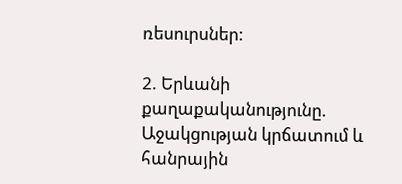ռեսուրսներ:

2. Երևանի քաղաքականությունը. Աջակցության կրճատում և հանրային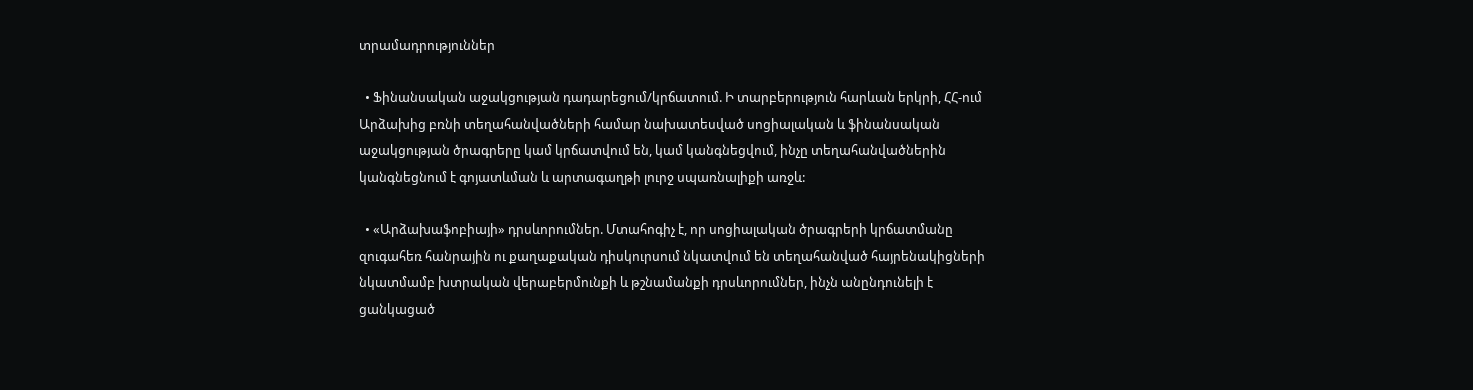տրամադրություններ

  • Ֆինանսական աջակցության դադարեցում/կրճատում. Ի տարբերություն հարևան երկրի, ՀՀ-ում Արձախից բռնի տեղահանվածների համար նախատեսված սոցիալական և ֆինանսական աջակցության ծրագրերը կամ կրճատվում են, կամ կանգնեցվում, ինչը տեղահանվածներին կանգնեցնում է գոյատևման և արտագաղթի լուրջ սպառնալիքի առջև:

  • «Արձախաֆոբիայի» դրսևորումներ. Մտահոգիչ է, որ սոցիալական ծրագրերի կրճատմանը զուգահեռ հանրային ու քաղաքական դիսկուրսում նկատվում են տեղահանված հայրենակիցների նկատմամբ խտրական վերաբերմունքի և թշնամանքի դրսևորումներ, ինչն անընդունելի է ցանկացած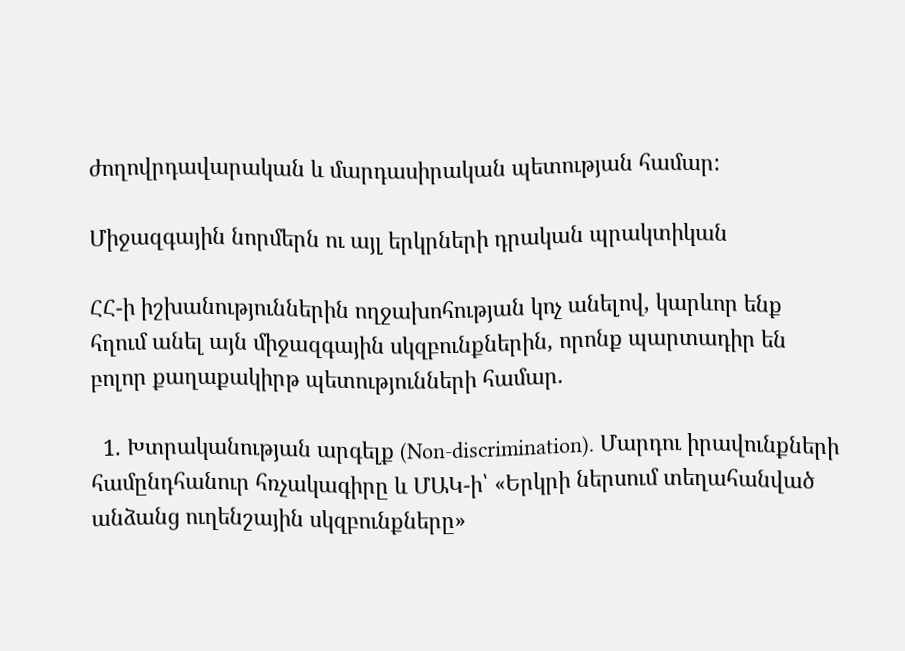ժողովրդավարական և մարդասիրական պետության համար:

Միջազգային նորմերն ու այլ երկրների դրական պրակտիկան

ՀՀ-ի իշխանություններին ողջախոհության կոչ անելով, կարևոր ենք  հղում անել այն միջազգային սկզբունքներին, որոնք պարտադիր են բոլոր քաղաքակիրթ պետությունների համար.

  1. Խտրականության արգելք (Non-discrimination). Մարդու իրավունքների համընդհանուր հռչակագիրը և ՄԱԿ-ի՝ «Երկրի ներսում տեղահանված անձանց ուղենշային սկզբունքները»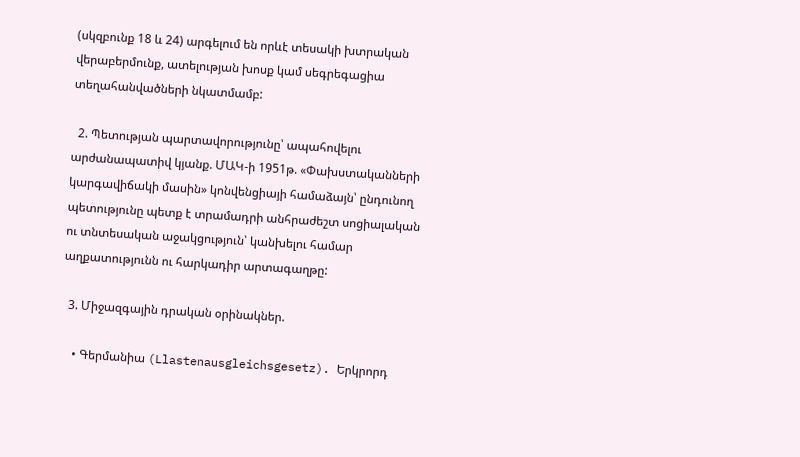(սկզբունք 18 և 24) արգելում են որևէ տեսակի խտրական վերաբերմունք, ատելության խոսք կամ սեգրեգացիա տեղահանվածների նկատմամբ:

  2. Պետության պարտավորությունը՝ ապահովելու արժանապատիվ կյանք. ՄԱԿ-ի 1951թ. «Փախստականների կարգավիճակի մասին» կոնվենցիայի համաձայն՝ ընդունող պետությունը պետք է տրամադրի անհրաժեշտ սոցիալական ու տնտեսական աջակցություն՝ կանխելու համար աղքատությունն ու հարկադիր արտագաղթը:

  3. Միջազգային դրական օրինակներ.

    • Գերմանիա (Llastenausgleichsgesetz). Երկրորդ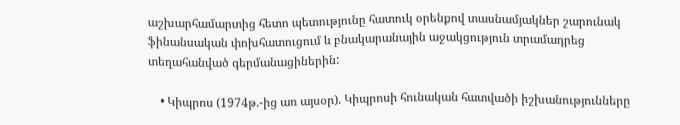աշխարհամարտից հետո պետությունը հատուկ օրենքով տասնամյակներ շարունակ ֆինանսական փոխհատուցում և բնակարանային աջակցություն տրամադրեց տեղահանված գերմանացիներին:

    • Կիպրոս (1974թ.-ից առ այսօր). Կիպրոսի հունական հատվածի իշխանությունները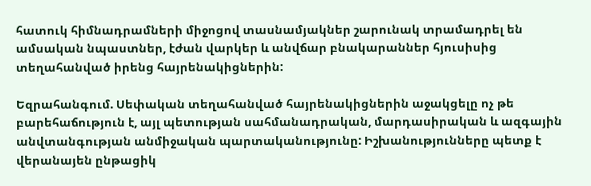հատուկ հիմնադրամների միջոցով տասնամյակներ շարունակ տրամադրել են ամսական նպաստներ, էժան վարկեր և անվճար բնակարաններ հյուսիսից տեղահանված իրենց հայրենակիցներին:

Եզրահանգում. Սեփական տեղահանված հայրենակիցներին աջակցելը ոչ թե բարեհաճություն է, այլ պետության սահմանադրական, մարդասիրական և ազգային անվտանգության անմիջական պարտականությունը: Իշխանությունները պետք է վերանայեն ընթացիկ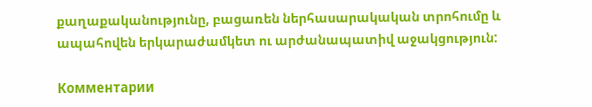քաղաքականությունը, բացառեն ներհասարակական տրոհումը և ապահովեն երկարաժամկետ ու արժանապատիվ աջակցություն:

Комментарии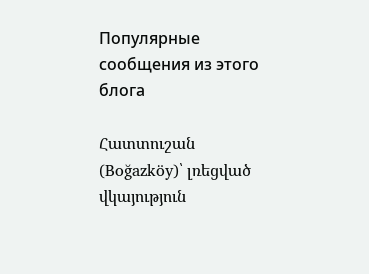Популярные сообщения из этого блога

Հատտուշան (Boğazköy)՝ լռեցված վկայություն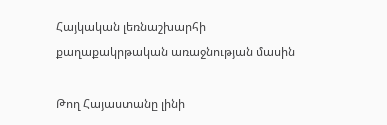Հայկական լեռնաշխարհի քաղաքակրթական առաջնության մասին

Թող Հայաստանը լինի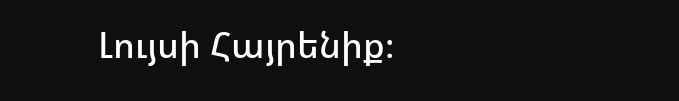Լույսի Հայրենիք։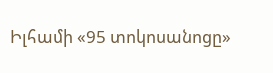Իլհամի «95 տոկոսանոցը»